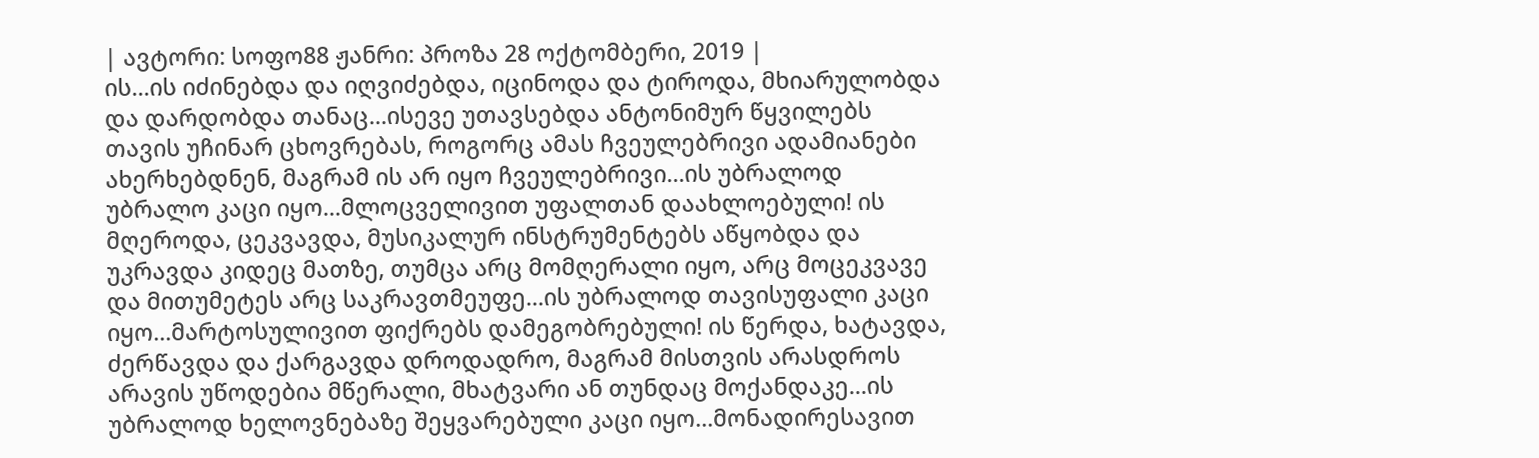| ავტორი: სოფო88 ჟანრი: პროზა 28 ოქტომბერი, 2019 |
ის...ის იძინებდა და იღვიძებდა, იცინოდა და ტიროდა, მხიარულობდა და დარდობდა თანაც...ისევე უთავსებდა ანტონიმურ წყვილებს თავის უჩინარ ცხოვრებას, როგორც ამას ჩვეულებრივი ადამიანები ახერხებდნენ, მაგრამ ის არ იყო ჩვეულებრივი...ის უბრალოდ უბრალო კაცი იყო...მლოცველივით უფალთან დაახლოებული! ის მღეროდა, ცეკვავდა, მუსიკალურ ინსტრუმენტებს აწყობდა და უკრავდა კიდეც მათზე, თუმცა არც მომღერალი იყო, არც მოცეკვავე და მითუმეტეს არც საკრავთმეუფე...ის უბრალოდ თავისუფალი კაცი იყო...მარტოსულივით ფიქრებს დამეგობრებული! ის წერდა, ხატავდა, ძერწავდა და ქარგავდა დროდადრო, მაგრამ მისთვის არასდროს არავის უწოდებია მწერალი, მხატვარი ან თუნდაც მოქანდაკე...ის უბრალოდ ხელოვნებაზე შეყვარებული კაცი იყო...მონადირესავით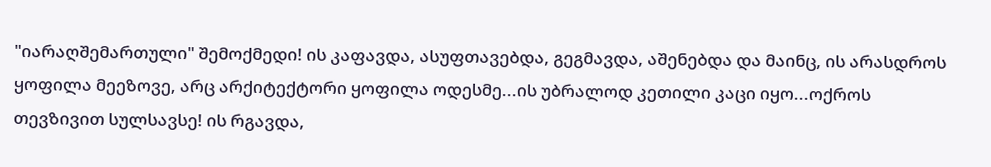"იარაღშემართული" შემოქმედი! ის კაფავდა, ასუფთავებდა, გეგმავდა, აშენებდა და მაინც, ის არასდროს ყოფილა მეეზოვე, არც არქიტექტორი ყოფილა ოდესმე...ის უბრალოდ კეთილი კაცი იყო...ოქროს თევზივით სულსავსე! ის რგავდა,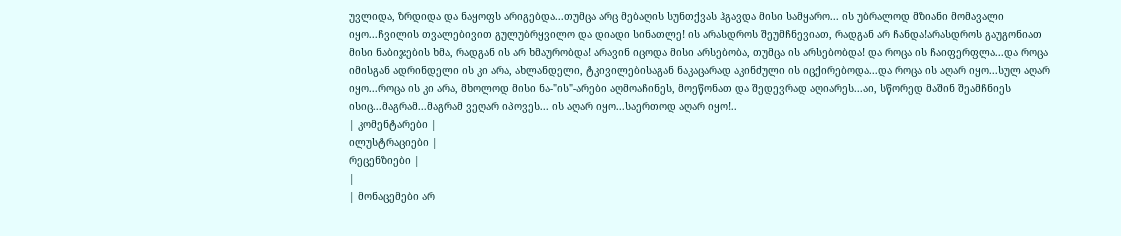უვლიდა, ზრდიდა და ნაყოფს არიგებდა...თუმცა არც მებაღის სუნთქვას ჰგავდა მისი სამყარო... ის უბრალოდ მზიანი მომავალი იყო...ჩვილის თვალებივით გულუბრყვილო და დიადი სინათლე! ის არასდროს შეუმჩნევიათ, რადგან არ ჩანდა!არასდროს გაუგონიათ მისი ნაბიჯების ხმა, რადგან ის არ ხმაურობდა! არავინ იცოდა მისი არსებობა, თუმცა ის არსებობდა! და როცა ის ჩაიფერფლა...და როცა იმისგან ადრინდელი ის კი არა, ახლანდელი, ტკივილებისაგან ნაკაცარად აკინძული ის იცქირებოდა...და როცა ის აღარ იყო...სულ აღარ იყო...როცა ის კი არა, მხოლოდ მისი ნა-"ის"-არები აღმოაჩინეს, მოეწონათ და შედევრად აღიარეს...აი, სწორედ მაშინ შეამჩნიეს ისიც...მაგრამ...მაგრამ ვეღარ იპოვეს... ის აღარ იყო...საერთოდ აღარ იყო!..
| კომენტარები |
ილუსტრაციები |
რეცენზიები |
|
| მონაცემები არ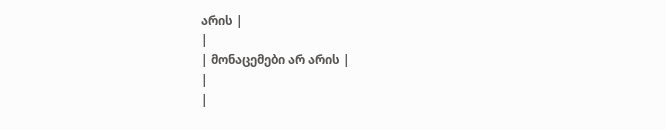არის |
|
| მონაცემები არ არის |
|
|